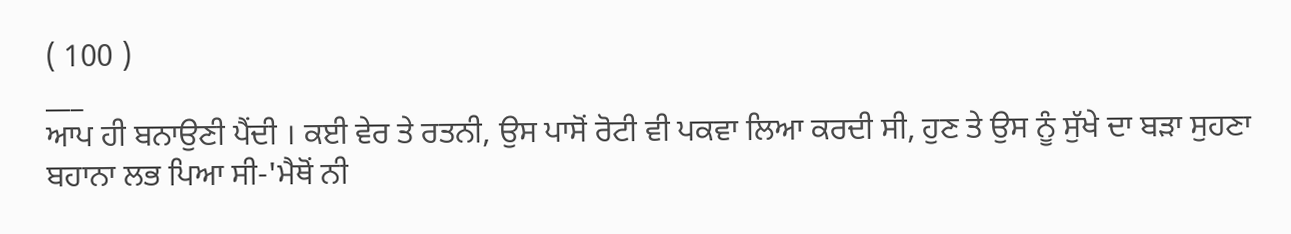( 100 )
___
ਆਪ ਹੀ ਬਨਾਉਣੀ ਪੈਂਦੀ । ਕਈ ਵੇਰ ਤੇ ਰਤਨੀ, ਉਸ ਪਾਸੋਂ ਰੋਟੀ ਵੀ ਪਕਵਾ ਲਿਆ ਕਰਦੀ ਸੀ, ਹੁਣ ਤੇ ਉਸ ਨੂੰ ਸੁੱਖੇ ਦਾ ਬੜਾ ਸੁਹਣਾ ਬਹਾਨਾ ਲਭ ਪਿਆ ਸੀ-'ਮੈਥੋਂ ਨੀ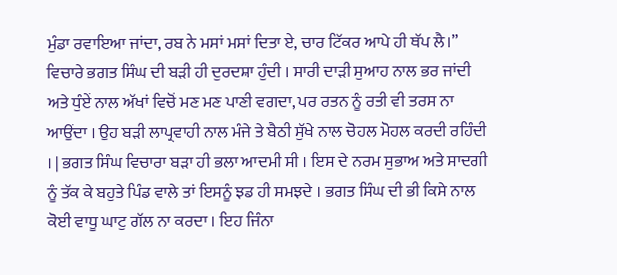ਮੁੰਡਾ ਰਵਾਇਆ ਜਾਂਦਾ, ਰਬ ਨੇ ਮਸਾਂ ਮਸਾਂ ਦਿਤਾ ਏ, ਚਾਰ ਟਿੱਕਰ ਆਪੇ ਹੀ ਥੱਪ ਲੈ।” ਵਿਚਾਰੇ ਭਗਤ ਸਿੰਘ ਦੀ ਬੜੀ ਹੀ ਦੁਰਦਸ਼ਾ ਹੁੰਦੀ । ਸਾਰੀ ਦਾੜੀ ਸੁਆਹ ਨਾਲ ਭਰ ਜਾਂਦੀ ਅਤੇ ਧੁੰਏਂ ਨਾਲ ਅੱਖਾਂ ਵਿਚੋਂ ਮਣ ਮਣ ਪਾਣੀ ਵਗਦਾ, ਪਰ ਰਤਨ ਨੂੰ ਰਤੀ ਵੀ ਤਰਸ ਨਾ ਆਉਂਦਾ । ਉਹ ਬੜੀ ਲਾਪ੍ਰਵਾਹੀ ਨਾਲ ਮੰਜੇ ਤੇ ਬੈਠੀ ਸੁੱਖੇ ਨਾਲ ਚੋਹਲ ਮੋਹਲ ਕਰਦੀ ਰਹਿੰਦੀ । | ਭਗਤ ਸਿੰਘ ਵਿਚਾਰਾ ਬੜਾ ਹੀ ਭਲਾ ਆਦਮੀ ਸੀ । ਇਸ ਦੇ ਨਰਮ ਸੁਭਾਅ ਅਤੇ ਸਾਦਗੀ ਨੂੰ ਤੱਕ ਕੇ ਬਹੁਤੇ ਪਿੰਡ ਵਾਲੇ ਤਾਂ ਇਸਨੂੰ ਝਡ ਹੀ ਸਮਝਦੇ । ਭਗਤ ਸਿੰਘ ਦੀ ਭੀ ਕਿਸੇ ਨਾਲ ਕੋਈ ਵਾਧੂ ਘਾਟੁ ਗੱਲ ਨਾ ਕਰਦਾ । ਇਹ ਜਿੰਨਾ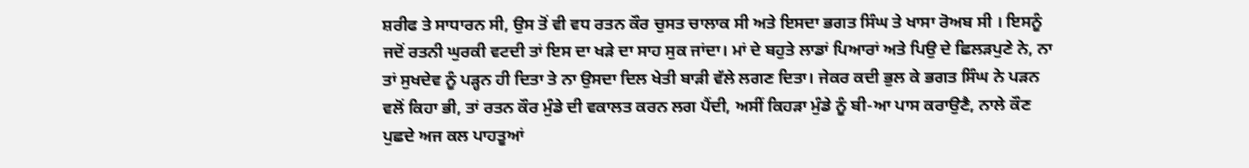ਸ਼ਰੀਫ ਤੇ ਸਾਧਾਰਨ ਸੀ, ਉਸ ਤੋਂ ਵੀ ਵਧ ਰਤਨ ਕੌਰ ਚੁਸਤ ਚਾਲਾਕ ਸੀ ਅਤੇ ਇਸਦਾ ਭਗਤ ਸਿੰਘ ਤੇ ਖਾਸਾ ਰੋਅਬ ਸੀ । ਇਸਨੂੰ ਜਦੋਂ ਰਤਨੀ ਘੁਰਕੀ ਵਟਦੀ ਤਾਂ ਇਸ ਦਾ ਖੜੇ ਦਾ ਸਾਹ ਸੁਕ ਜਾਂਦਾ। ਮਾਂ ਦੇ ਬਹੁਤੇ ਲਾਡਾਂ ਪਿਆਰਾਂ ਅਤੇ ਪਿਉ ਦੇ ਛਿਲੜਪੁਣੇ ਨੇ, ਨਾ ਤਾਂ ਸੁਖਦੇਵ ਨੂੰ ਪੜ੍ਹਨ ਹੀ ਦਿਤਾ ਤੇ ਨਾ ਉਸਦਾ ਦਿਲ ਖੇਤੀ ਬਾੜੀ ਵੱਲੇ ਲਗਣ ਦਿਤਾ। ਜੇਕਰ ਕਦੀ ਭੁਲ ਕੇ ਭਗਤ ਸਿੰਘ ਨੇ ਪੜਨ ਵਲੋਂ ਕਿਹਾ ਭੀ, ਤਾਂ ਰਤਨ ਕੌਰ ਮੁੰਡੇ ਦੀ ਵਕਾਲਤ ਕਰਨ ਲਗ ਪੈਂਦੀ, ਅਸੀਂ ਕਿਹੜਾ ਮੁੰਡੇ ਨੂੰ ਬੀ-ਆ ਪਾਸ ਕਰਾਉਣੈ, ਨਾਲੇ ਕੌਣ ਪੁਛਦੇ ਅਜ ਕਲ ਪਾਹਤੂਆਂ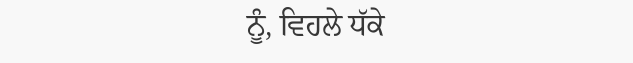ਨੂੰ, ਵਿਹਲੇ ਧੱਕੇ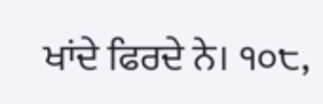ਖਾਂਦੇ ਫਿਰਦੇ ਨੇ। ੧੦੮,